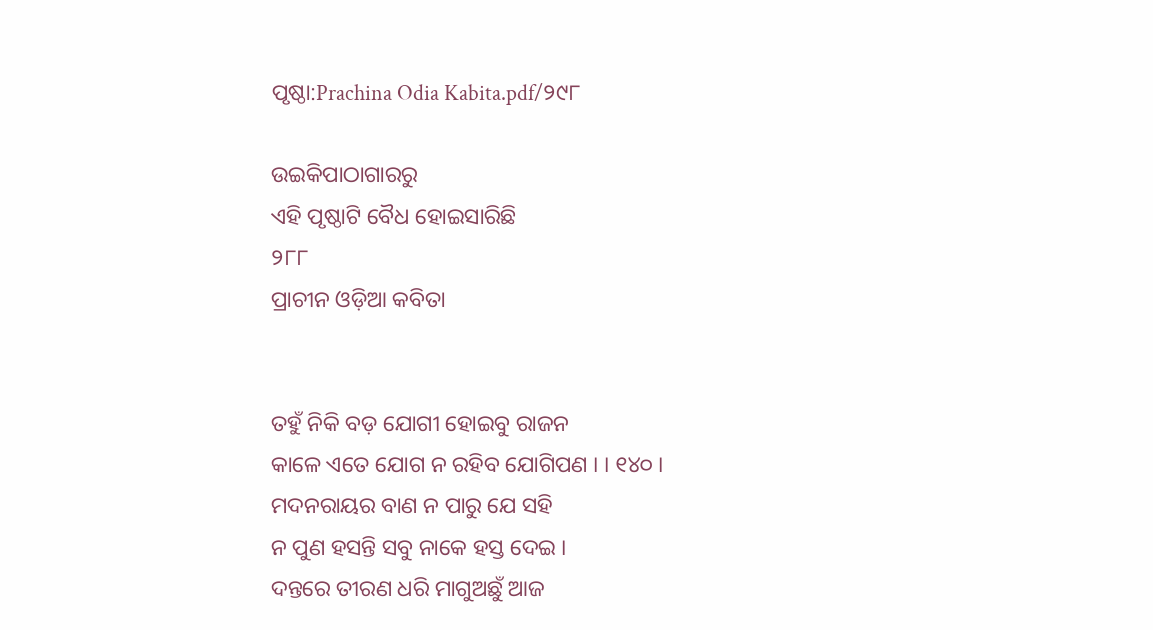ପୃଷ୍ଠା:Prachina Odia Kabita.pdf/୨୯୮

ଉଇକିପାଠାଗାର‌ରୁ
ଏହି ପୃଷ୍ଠାଟି ବୈଧ ହୋଇସାରିଛି
୨୮୮
ପ୍ରାଚୀନ ଓଡ଼ିଆ କବିତା


ତହୁଁ ନିକି ବଡ଼ ଯୋଗୀ ହୋଇବୁ ରାଜନ
କାଳେ ଏତେ ଯୋଗ ନ ରହିବ ଯୋଗିପଣ । । ୧୪୦ ।
ମଦନରାୟର ବାଣ ନ ପାରୁ ଯେ ସହି
ନ ପୁଣ ହସନ୍ତି ସବୁ ନାକେ ହସ୍ତ ଦେଇ ।
ଦନ୍ତରେ ତୀରଣ ଧରି ମାଗୁଅଛୁଁ ଆଜ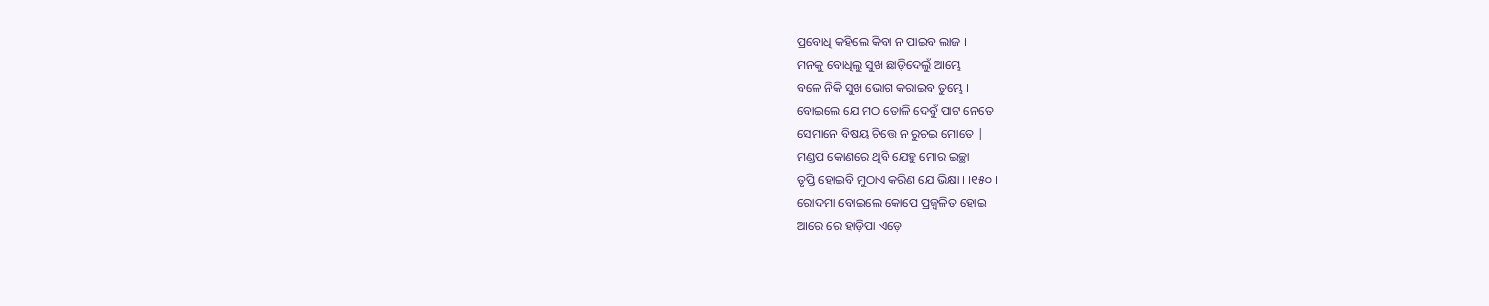ପ୍ରବୋଧି କହିଲେ କିବା ନ ପାଇବ ଲାଜ ।
ମନକୁ ବୋଧିଲୁ ସୁଖ ଛାଡ଼ିଦେଲୁଁ ଆମ୍ଭେ
ବଳେ ନିକି ସୁଖ ଭୋଗ କରାଇବ ତୁମ୍ଭେ ।
ବୋଇଲେ ଯେ ମଠ ତୋଳି ଦେବୁଁ ପାଟ ନେତେ
ସେମାନେ ବିଷୟ ଚିତ୍ତେ ନ ରୁଚଇ ମୋତେ |
ମଣ୍ଡପ କୋଣରେ ଥିବି ଯେହୁ ମୋର ଇଚ୍ଛା
ତୃପ୍ତି ହୋଇବି ମୁଠାଏ କରିଣ ଯେ ଭିକ୍ଷା । ।୧୫୦ ।
ରୋଦମା ବୋଇଲେ କୋପେ ପ୍ରଜ୍ୱଳିତ ହୋଇ
ଆରେ ରେ ହାଡ଼ିପା ଏଡ଼େ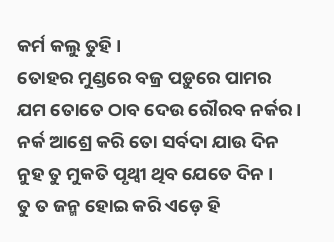କର୍ମ କଲୁ ତୁହି ।
ତୋହର ମୁଣ୍ଡରେ ବଜ୍ର ପଡ଼ୁରେ ପାମର
ଯମ ତୋତେ ଠାବ ଦେଉ ରୌରବ ନର୍କର ।
ନର୍କ ଆଶ୍ରେ କରି ତୋ ସର୍ବଦା ଯାଉ ଦିନ
ନୁହ ତୁ ମୁକତି ପୃଥ୍ୱୀ ଥିବ ଯେତେ ଦିନ ।
ତୁ ତ ଜନ୍ମ ହୋଇ କରି ଏଡ଼େ ହି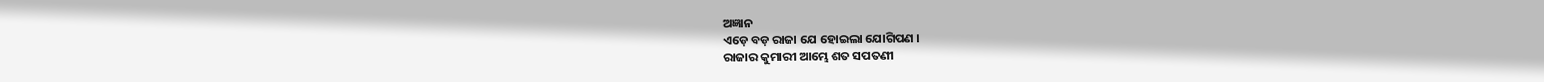ଅଜ୍ଞାନ
ଏଡ଼େ ବଡ଼ ରାଜା ଯେ ହୋଇଲା ଯୋଗିପଣ ।
ରାଜାର କୁମାରୀ ଆମ୍ଭେ ଶତ ସପତଣୀ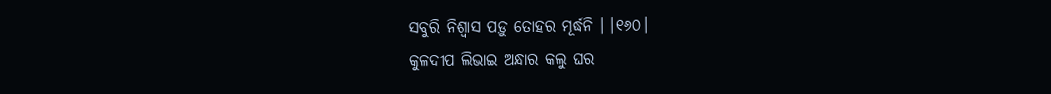ସବୁରି ନିଶ୍ୱାସ ପଡ଼ୁ ତୋହର ମୂର୍ଦ୍ଧନି । ।୧୬୦।
କୁଳଦୀପ ଲିଭାଇ ଅନ୍ଧାର କଲୁ ଘର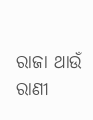ରାଜା ଥାଉଁ ରାଣୀ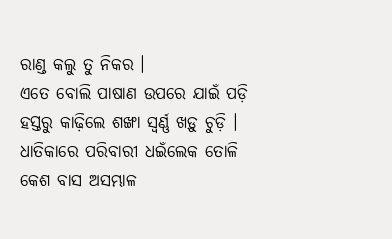ରାଣ୍ଡ କଲୁ ତୁ ନିକର ।
ଏତେ ବୋଲି ପାଷାଣ ଉପରେ ଯାଇଁ ପଡ଼ି
ହସ୍ତରୁ କାଢ଼ିଲେ ଶଙ୍ଖା ସ୍ୱର୍ଣ୍ଣ ଖଡ଼ୁ ଚୁଡ଼ି ।
ଧାତିକାରେ ପରିବାରୀ ଧଇଁଲେକ ତୋଳି
କେଶ ବାସ ଅସମ୍ଭାଳ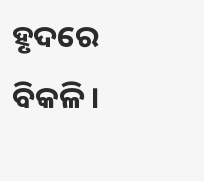ହୃଦରେ ବିକଳି ।